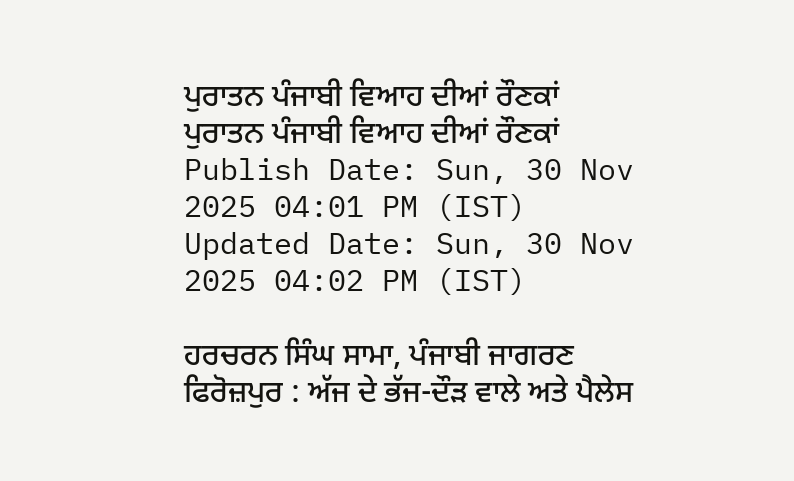ਪੁਰਾਤਨ ਪੰਜਾਬੀ ਵਿਆਹ ਦੀਆਂ ਰੌਣਕਾਂ
ਪੁਰਾਤਨ ਪੰਜਾਬੀ ਵਿਆਹ ਦੀਆਂ ਰੌਣਕਾਂ
Publish Date: Sun, 30 Nov 2025 04:01 PM (IST)
Updated Date: Sun, 30 Nov 2025 04:02 PM (IST)

ਹਰਚਰਨ ਸਿੰਘ ਸਾਮਾ, ਪੰਜਾਬੀ ਜਾਗਰਣ ਫਿਰੋਜ਼ਪੁਰ : ਅੱਜ ਦੇ ਭੱਜ-ਦੌੜ ਵਾਲੇ ਅਤੇ ਪੈਲੇਸ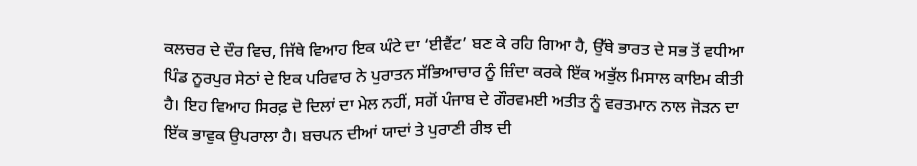ਕਲਚਰ ਦੇ ਦੌਰ ਵਿਚ, ਜਿੱਥੇ ਵਿਆਹ ਇਕ ਘੰਟੇ ਦਾ ‘ਈਵੈਂਟ’ ਬਣ ਕੇ ਰਹਿ ਗਿਆ ਹੈ, ਉੱਥੇ ਭਾਰਤ ਦੇ ਸਭ ਤੋਂ ਵਧੀਆ ਪਿੰਡ ਨੂਰਪੁਰ ਸੇਠਾਂ ਦੇ ਇਕ ਪਰਿਵਾਰ ਨੇ ਪੁਰਾਤਨ ਸੱਭਿਆਚਾਰ ਨੂੰ ਜ਼ਿੰਦਾ ਕਰਕੇ ਇੱਕ ਅਭੁੱਲ ਮਿਸਾਲ ਕਾਇਮ ਕੀਤੀ ਹੈ। ਇਹ ਵਿਆਹ ਸਿਰਫ਼ ਦੋ ਦਿਲਾਂ ਦਾ ਮੇਲ ਨਹੀਂ, ਸਗੋਂ ਪੰਜਾਬ ਦੇ ਗੌਰਵਮਈ ਅਤੀਤ ਨੂੰ ਵਰਤਮਾਨ ਨਾਲ ਜੋੜਨ ਦਾ ਇੱਕ ਭਾਵੁਕ ਉਪਰਾਲਾ ਹੈ। ਬਚਪਨ ਦੀਆਂ ਯਾਦਾਂ ਤੇ ਪੁਰਾਣੀ ਰੀਝ ਦੀ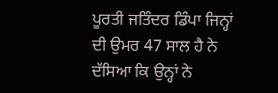ਪੂਰਤੀ ਜਤਿੰਦਰ ਡਿੰਪਾ ਜਿਨ੍ਹਾਂ ਦੀ ਉਮਰ 47 ਸਾਲ ਹੈ ਨੇ ਦੱਸਿਆ ਕਿ ਉਨ੍ਹਾਂ ਨੇ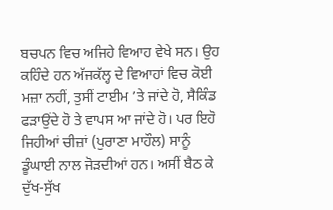ਬਚਪਨ ਵਿਚ ਅਜਿਹੇ ਵਿਆਹ ਵੇਖੇ ਸਨ। ਉਹ ਕਹਿੰਦੇ ਹਨ ਅੱਜਕੱਲ੍ਹ ਦੇ ਵਿਆਹਾਂ ਵਿਚ ਕੋਈ ਮਜ਼ਾ ਨਹੀਂ, ਤੁਸੀਂ ਟਾਈਮ ’ਤੇ ਜਾਂਦੇ ਹੋ, ਸੈਕਿੰਡ ਫੜਾਉਂਦੇ ਹੋ ਤੇ ਵਾਪਸ ਆ ਜਾਂਦੇ ਹੋ। ਪਰ ਇਹੋ ਜਿਹੀਆਂ ਚੀਜ਼ਾਂ (ਪੁਰਾਣਾ ਮਾਹੌਲ) ਸਾਨੂੰ ਡੂੰਘਾਈ ਨਾਲ ਜੋੜਦੀਆਂ ਹਨ। ਅਸੀਂ ਬੈਠ ਕੇ ਦੁੱਖ-ਸੁੱਖ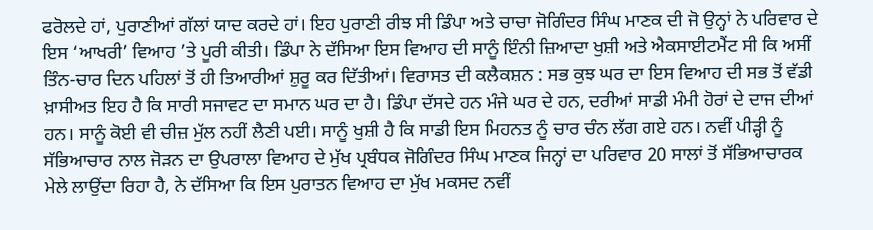ਫਰੋਲਦੇ ਹਾਂ, ਪੁਰਾਣੀਆਂ ਗੱਲਾਂ ਯਾਦ ਕਰਦੇ ਹਾਂ। ਇਹ ਪੁਰਾਣੀ ਰੀਝ ਸੀ ਡਿੰਪਾ ਅਤੇ ਚਾਚਾ ਜੋਗਿੰਦਰ ਸਿੰਘ ਮਾਣਕ ਦੀ ਜੋ ਉਨ੍ਹਾਂ ਨੇ ਪਰਿਵਾਰ ਦੇ ਇਸ ‘ਆਖਰੀ’ ਵਿਆਹ ’ਤੇ ਪੂਰੀ ਕੀਤੀ। ਡਿੰਪਾ ਨੇ ਦੱਸਿਆ ਇਸ ਵਿਆਹ ਦੀ ਸਾਨੂੰ ਇੰਨੀ ਜ਼ਿਆਦਾ ਖੁਸ਼ੀ ਅਤੇ ਐਕਸਾਈਟਮੈਂਟ ਸੀ ਕਿ ਅਸੀਂ ਤਿੰਨ-ਚਾਰ ਦਿਨ ਪਹਿਲਾਂ ਤੋਂ ਹੀ ਤਿਆਰੀਆਂ ਸ਼ੁਰੂ ਕਰ ਦਿੱਤੀਆਂ। ਵਿਰਾਸਤ ਦੀ ਕਲੈਕਸ਼ਨ : ਸਭ ਕੁਝ ਘਰ ਦਾ ਇਸ ਵਿਆਹ ਦੀ ਸਭ ਤੋਂ ਵੱਡੀ ਖ਼ਾਸੀਅਤ ਇਹ ਹੈ ਕਿ ਸਾਰੀ ਸਜਾਵਟ ਦਾ ਸਮਾਨ ਘਰ ਦਾ ਹੈ। ਡਿੰਪਾ ਦੱਸਦੇ ਹਨ ਮੰਜੇ ਘਰ ਦੇ ਹਨ, ਦਰੀਆਂ ਸਾਡੀ ਮੰਮੀ ਹੋਰਾਂ ਦੇ ਦਾਜ ਦੀਆਂ ਹਨ। ਸਾਨੂੰ ਕੋਈ ਵੀ ਚੀਜ਼ ਮੁੱਲ ਨਹੀਂ ਲੈਣੀ ਪਈ। ਸਾਨੂੰ ਖੁਸ਼ੀ ਹੈ ਕਿ ਸਾਡੀ ਇਸ ਮਿਹਨਤ ਨੂੰ ਚਾਰ ਚੰਨ ਲੱਗ ਗਏ ਹਨ। ਨਵੀਂ ਪੀੜ੍ਹੀ ਨੂੰ ਸੱਭਿਆਚਾਰ ਨਾਲ ਜੋੜਨ ਦਾ ਉਪਰਾਲਾ ਵਿਆਹ ਦੇ ਮੁੱਖ ਪ੍ਰਬੰਧਕ ਜੋਗਿੰਦਰ ਸਿੰਘ ਮਾਣਕ ਜਿਨ੍ਹਾਂ ਦਾ ਪਰਿਵਾਰ 20 ਸਾਲਾਂ ਤੋਂ ਸੱਭਿਆਚਾਰਕ ਮੇਲੇ ਲਾਉਂਦਾ ਰਿਹਾ ਹੈ, ਨੇ ਦੱਸਿਆ ਕਿ ਇਸ ਪੁਰਾਤਨ ਵਿਆਹ ਦਾ ਮੁੱਖ ਮਕਸਦ ਨਵੀਂ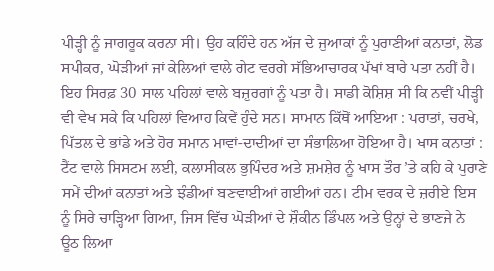ਪੀੜ੍ਹੀ ਨੂੰ ਜਾਗਰੂਕ ਕਰਨਾ ਸੀ। ਉਹ ਕਹਿੰਦੇ ਹਨ ਅੱਜ ਦੇ ਜੁਆਕਾਂ ਨੂੰ ਪੁਰਾਣੀਆਂ ਕਨਾਤਾਂ, ਲੋਡ ਸਪੀਕਰ, ਘੋੜੀਆਂ ਜਾਂ ਕੇਲਿਆਂ ਵਾਲੇ ਗੇਟ ਵਰਗੇ ਸੱਭਿਆਚਾਰਕ ਪੱਖਾਂ ਬਾਰੇ ਪਤਾ ਨਹੀਂ ਹੈ। ਇਹ ਸਿਰਫ਼ 30 ਸਾਲ ਪਹਿਲਾਂ ਵਾਲੇ ਬਜ਼ੁਰਗਾਂ ਨੂੰ ਪਤਾ ਹੈ। ਸਾਡੀ ਕੋਸ਼ਿਸ਼ ਸੀ ਕਿ ਨਵੀਂ ਪੀੜ੍ਹੀ ਵੀ ਵੇਖ ਸਕੇ ਕਿ ਪਹਿਲਾਂ ਵਿਆਹ ਕਿਵੇਂ ਹੁੰਦੇ ਸਨ। ਸਾਮਾਨ ਕਿੱਥੋਂ ਆਇਆ : ਪਰਾਤਾਂ, ਚਰਖੇ, ਪਿੱਤਲ ਦੇ ਭਾਂਡੇ ਅਤੇ ਹੋਰ ਸਮਾਨ ਮਾਵਾਂ-ਦਾਦੀਆਂ ਦਾ ਸੰਭਾਲਿਆ ਹੋਇਆ ਹੈ। ਖਾਸ ਕਨਾਤਾਂ : ਟੈਂਟ ਵਾਲੇ ਸਿਸਟਮ ਲਈ, ਕਲਾਸੀਕਲ ਭੁਪਿੰਦਰ ਅਤੇ ਸ਼ਮਸ਼ੇਰ ਨੂੰ ਖਾਸ ਤੌਰ ’ਤੇ ਕਹਿ ਕੇ ਪੁਰਾਣੇ ਸਮੇਂ ਦੀਆਂ ਕਨਾਤਾਂ ਅਤੇ ਝੰਡੀਆਂ ਬਣਵਾਈਆਂ ਗਈਆਂ ਹਨ। ਟੀਮ ਵਰਕ ਦੇ ਜ਼ਰੀਏ ਇਸ ਨੂੰ ਸਿਰੇ ਚਾੜ੍ਹਿਆ ਗਿਆ, ਜਿਸ ਵਿੱਚ ਘੋੜੀਆਂ ਦੇ ਸ਼ੌਕੀਨ ਡਿੰਪਲ ਅਤੇ ਉਨ੍ਹਾਂ ਦੇ ਭਾਣਜੇ ਨੇ ਊਠ ਲਿਆ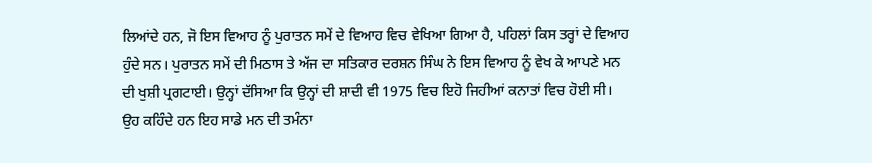ਲਿਆਂਦੇ ਹਨ, ਜੋ ਇਸ ਵਿਆਹ ਨੂੰ ਪੁਰਾਤਨ ਸਮੇਂ ਦੇ ਵਿਆਹ ਵਿਚ ਵੇਖਿਆ ਗਿਆ ਹੈ, ਪਹਿਲਾਂ ਕਿਸ ਤਰ੍ਹਾਂ ਦੇ ਵਿਆਹ ਹੁੰਦੇ ਸਨ। ਪੁਰਾਤਨ ਸਮੇਂ ਦੀ ਮਿਠਾਸ ਤੇ ਅੱਜ ਦਾ ਸਤਿਕਾਰ ਦਰਸ਼ਨ ਸਿੰਘ ਨੇ ਇਸ ਵਿਆਹ ਨੂੰ ਵੇਖ ਕੇ ਆਪਣੇ ਮਨ ਦੀ ਖੁਸ਼ੀ ਪ੍ਰਗਟਾਈ। ਉਨ੍ਹਾਂ ਦੱਸਿਆ ਕਿ ਉਨ੍ਹਾਂ ਦੀ ਸ਼ਾਦੀ ਵੀ 1975 ਵਿਚ ਇਹੋ ਜਿਹੀਆਂ ਕਨਾਤਾਂ ਵਿਚ ਹੋਈ ਸੀ। ਉਹ ਕਹਿੰਦੇ ਹਨ ਇਹ ਸਾਡੇ ਮਨ ਦੀ ਤਮੰਨਾ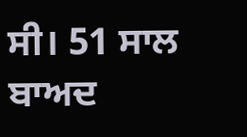ਸੀ। 51 ਸਾਲ ਬਾਅਦ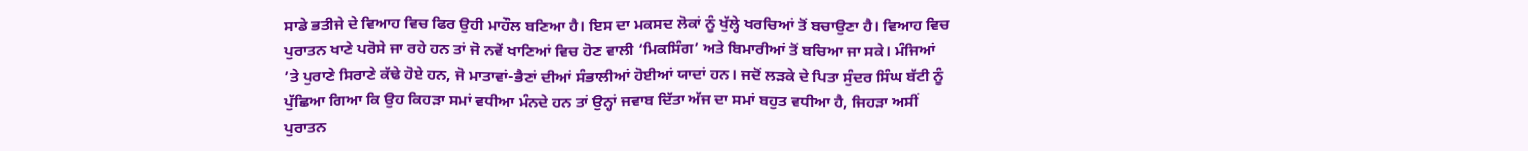ਸਾਡੇ ਭਤੀਜੇ ਦੇ ਵਿਆਹ ਵਿਚ ਫਿਰ ਉਹੀ ਮਾਹੌਲ ਬਣਿਆ ਹੈ। ਇਸ ਦਾ ਮਕਸਦ ਲੋਕਾਂ ਨੂੰ ਖੁੱਲ੍ਹੇ ਖਰਚਿਆਂ ਤੋਂ ਬਚਾਉਣਾ ਹੈ। ਵਿਆਹ ਵਿਚ ਪੁਰਾਤਨ ਖਾਣੇ ਪਰੋਸੇ ਜਾ ਰਹੇ ਹਨ ਤਾਂ ਜੋ ਨਵੇਂ ਖਾਣਿਆਂ ਵਿਚ ਹੋਣ ਵਾਲੀ ‘ਮਿਕਸਿੰਗ’ ਅਤੇ ਬਿਮਾਰੀਆਂ ਤੋਂ ਬਚਿਆ ਜਾ ਸਕੇ। ਮੰਜਿਆਂ ’ਤੇ ਪੁਰਾਣੇ ਸਿਰਾਣੇ ਕੱਢੇ ਹੋਏ ਹਨ, ਜੋ ਮਾਤਾਵਾਂ-ਭੈਣਾਂ ਦੀਆਂ ਸੰਭਾਲੀਆਂ ਹੋਈਆਂ ਯਾਦਾਂ ਹਨ। ਜਦੋਂ ਲੜਕੇ ਦੇ ਪਿਤਾ ਸੁੰਦਰ ਸਿੰਘ ਬੱਟੀ ਨੂੰ ਪੁੱਛਿਆ ਗਿਆ ਕਿ ਉਹ ਕਿਹੜਾ ਸਮਾਂ ਵਧੀਆ ਮੰਨਦੇ ਹਨ ਤਾਂ ਉਨ੍ਹਾਂ ਜਵਾਬ ਦਿੱਤਾ ਅੱਜ ਦਾ ਸਮਾਂ ਬਹੁਤ ਵਧੀਆ ਹੈ, ਜਿਹੜਾ ਅਸੀਂ ਪੁਰਾਤਨ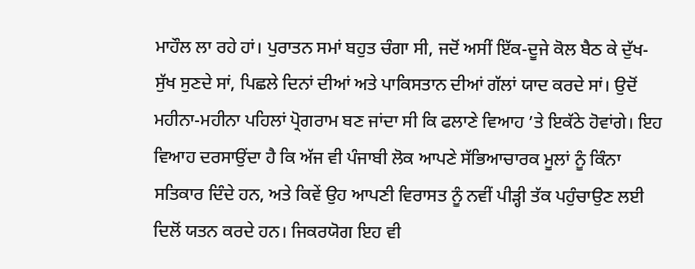ਮਾਹੌਲ ਲਾ ਰਹੇ ਹਾਂ। ਪੁਰਾਤਨ ਸਮਾਂ ਬਹੁਤ ਚੰਗਾ ਸੀ, ਜਦੋਂ ਅਸੀਂ ਇੱਕ-ਦੂਜੇ ਕੋਲ ਬੈਠ ਕੇ ਦੁੱਖ-ਸੁੱਖ ਸੁਣਦੇ ਸਾਂ, ਪਿਛਲੇ ਦਿਨਾਂ ਦੀਆਂ ਅਤੇ ਪਾਕਿਸਤਾਨ ਦੀਆਂ ਗੱਲਾਂ ਯਾਦ ਕਰਦੇ ਸਾਂ। ਉਦੋਂ ਮਹੀਨਾ-ਮਹੀਨਾ ਪਹਿਲਾਂ ਪ੍ਰੋਗਰਾਮ ਬਣ ਜਾਂਦਾ ਸੀ ਕਿ ਫਲਾਣੇ ਵਿਆਹ ’ਤੇ ਇਕੱਠੇ ਹੋਵਾਂਗੇ। ਇਹ ਵਿਆਹ ਦਰਸਾਉਂਦਾ ਹੈ ਕਿ ਅੱਜ ਵੀ ਪੰਜਾਬੀ ਲੋਕ ਆਪਣੇ ਸੱਭਿਆਚਾਰਕ ਮੂਲਾਂ ਨੂੰ ਕਿੰਨਾ ਸਤਿਕਾਰ ਦਿੰਦੇ ਹਨ, ਅਤੇ ਕਿਵੇਂ ਉਹ ਆਪਣੀ ਵਿਰਾਸਤ ਨੂੰ ਨਵੀਂ ਪੀੜ੍ਹੀ ਤੱਕ ਪਹੁੰਚਾਉਣ ਲਈ ਦਿਲੋਂ ਯਤਨ ਕਰਦੇ ਹਨ। ਜਿਕਰਯੋਗ ਇਹ ਵੀ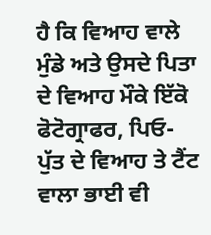ਹੈ ਕਿ ਵਿਆਹ ਵਾਲੇ ਮੁੰਡੇ ਅਤੇ ਉਸਦੇ ਪਿਤਾ ਦੇ ਵਿਆਹ ਮੌਕੇ ਇੱਕੋ ਫੋਟੋਗ੍ਰਾਫਰ, ਪਿਓ-ਪੁੱਤ ਦੇ ਵਿਆਹ ਤੇ ਟੈਂਟ ਵਾਲਾ ਭਾਈ ਵੀ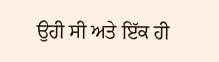ਉਹੀ ਸੀ ਅਤੇ ਇੱਕ ਹੀ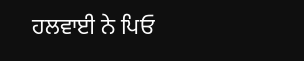ਹਲਵਾਈ ਨੇ ਪਿਓ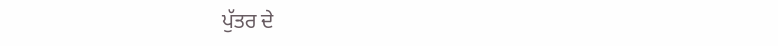ਪੁੱਤਰ ਦੇ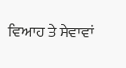ਵਿਆਹ ਤੇ ਸੇਵਾਵਾਂ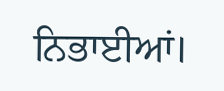ਨਿਭਾਈਆਂ।